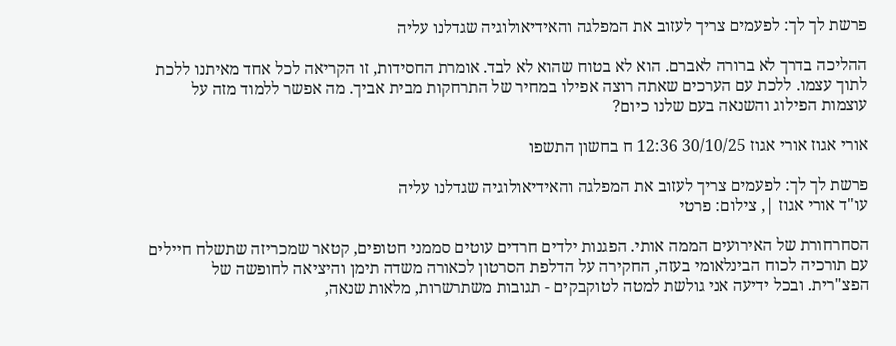פרשת לך לך: לפעמים צריך לעזוב את המפלגה והאידיאולוגיה שגדלנו עליה

ההליכה בדרך לא ברורה לאברם. הוא לא בטוח שהוא לא לבד. אומרת החסידות, זו הקריאה לכל אחד מאיתנו ללכת לתוך עצמו. ללכת עם הערכים שאתה רוצה אפילו במחיר של התרחקות מבית אביך. מה אפשר ללמוד מזה על עוצמות הפילוג והשנאה בעם שלנו כיום?

אורי אגוז אורי אגוז 30/10/25 12:36 ח בחשון התשפו

פרשת לך לך: לפעמים צריך לעזוב את המפלגה והאידיאולוגיה שגדלנו עליה
עו"ד אורי אגוז |, צילום: פרטי

הסחרחורת של האירועים הממה אותי. הפגנות ילדים חרדים עוטים סממני חטופים, קטאר שמכריזה שתשלח חיילים עם תורכיה לכוח הבינלאומי בעזה, החקירה על הדלפת הסרטון לכאורה משדה תימן והיציאה לחופשה של הפצ"רית. ובכל ידיעה אני גולשת למטה לטוקבקים - תגובות משתרשרות, מלאות שנאה,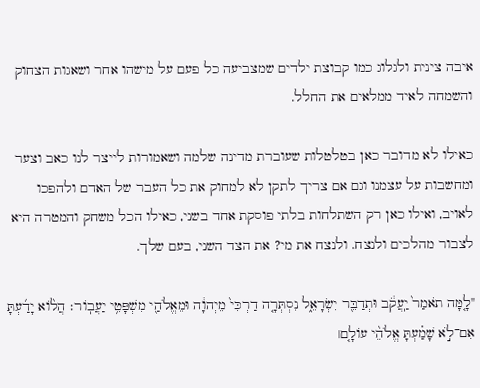איבה צינית ולגלוג כמו קבוצת ילדים שמצביעה כל פעם על מישהו אחר ושאגות הצחוק והשמחה לאיד ממלאים את החלל.

כאילו לא מדובר כאן בטלטלות שעוברת מדינה שלמה ושאמורות לייצר לנו כאב וצער ומחשבות על עצמנו וגם אם צריך לתקן לא למחוק את כל העבר של האדם ולהפכו לאויב, ואילו כאן רק השתלחות בלתי פוסקת אחד בשני, כאילו הכל משחק והמטרה היא לצבור מהלכים ולנצח. ולנצח את מי? את הצד השני, בעם שלך.

"לָ֤מָּה תֹאמַר֙ יַֽעֲקֹ֔ב וּתְדַבֵּ֖ר יִשְׂרָאֵ֑ל נִסְתְּרָ֤ה דַרְכִּי֙ מֵיְהוָ֔ה וּמֵאֱלֹהַ֖י מִשְׁפָּטִ֥י יַעֲבֽוֹר׃ הֲל֨וֹא יָדַ֜עְתָּ אִם־לֹ֣א שָׁמַ֗עְתָּ אֱלֹהֵ֨י עוֹלָ֤ם׀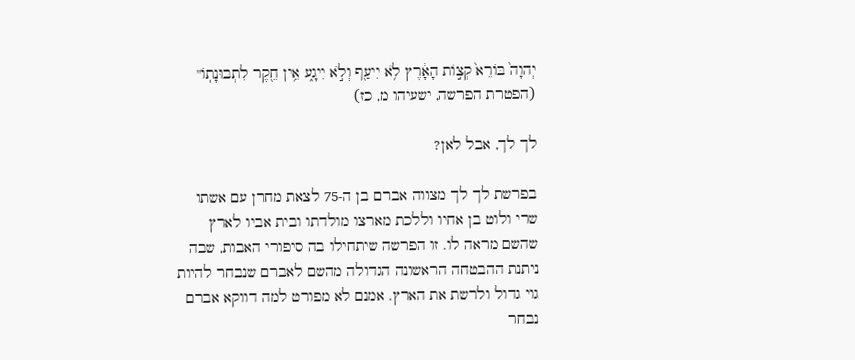יְהוָה֙ בּוֹרֵא֙ קְצ֣וֹת הָאָ֔רֶץ לֹ֥א יִיעַ֖ף וְלֹ֣א יִיגָ֑ע אֵ֥ין חֵ֖קֶר לִתְבוּנָתֽוֹ" (הפטרת הפרשה, ישעיהו מ, כז)

לך לך, אבל לאן?

בפרשת לך לך מצווה אברם בן ה-75 לצאת מחרן עם אשתו שרי ולוט בן אחיו וללכת מארצו מולדתו ובית אביו לארץ שהשם מראה לו. זו הפרשה שיתחילו בה סיפורי האבות, שבה ניתנת ההבטחה הראשונה הגדולה מהשם לאברם שנבחר להיות גוי גדול ולרשת את הארץ. אמנם לא מפורט למה דווקא אברם נבחר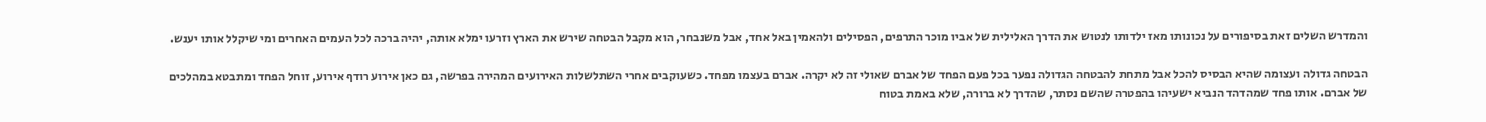והמדרש השלים זאת בסיפורים על נכונותו מאז ילדותו לנטוש את הדרך האלילית של אביו מוכר התרפים, הפסילים ולהאמין באל אחד, אבל משנבחר, הוא מקבל הבטחה שירש את הארץ וזרעו ימלא אותה, יהיה ברכה לכל העמים האחרים ומי שיקלל אותו יענש.

הבטחה גדולה ועצומה שהיא הבסיס להכל אבל מתחת להבטחה הגדולה נפער בכל פעם הפחד של אברם שאולי זה לא יקרה. אברם בעצמו מפחד. כשעוקבים אחרי השתלשלות האירועים המהירה בפרשה, גם כאן אירוע רודף אירוע, זוחל הפחד ומתבטא במהלכים של אברם. אותו פחד שמהדהד הנביא ישעיהו בהפטרה שהשם נסתר, שהדרך לא ברורה, שלא באמת בטוח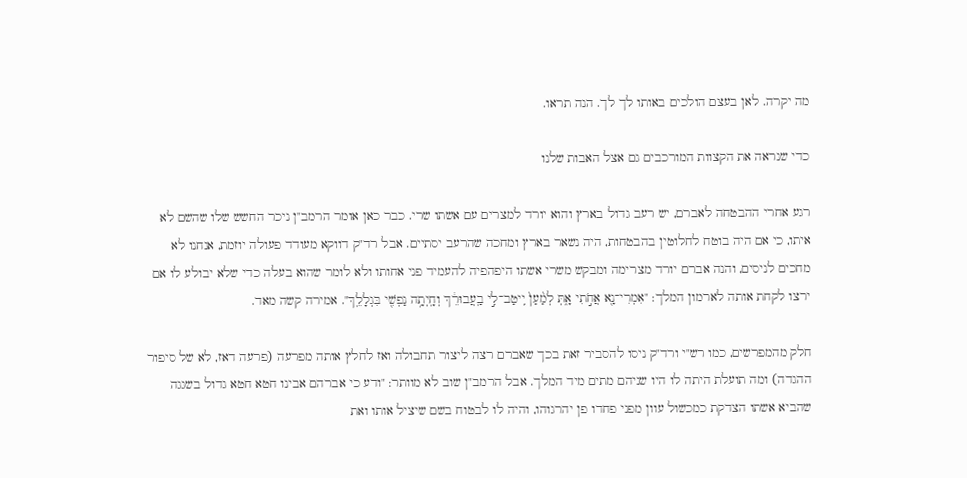מה יקרה. לאן בעצם הולכים באותו לך לך. הנה תראו.

כדי שנראה את הקצוות המורכבים גם אצל האבות שלנו

רגע אחרי ההבטחה לאברם, יש רעב גדול בארץ והוא יורד למצרים עם אשתו שרי. כבר כאן אומר הרמב"ן ניכר החשש שלו שהשם לא איתו, כי אם היה בוטח לחלוטין בהבטחות, היה נשאר בארץ ומחכה שהרעב יסתיים. אבל רד"ק דווקא מעודד פעולה יוזמת, אנחנו לא מחכים לניסים, והנה אברם יורד מצרימה ומבקש משרי אשתו היפהפיה להעמיד פני אחותו ולא לומר שהוא בעלה כדי שלא יבולע לו אם ירצו לקחת אותה לארמון המלך: "אִמְרִי־נָ֖א אֲחֹ֣תִי אָ֑תְּ לְמַ֨עַן֙ יִֽיטַב־לִ֣י בַֽעֲבוּרֵ֔ךְ וְחָֽיְתָ֥ה נַפְשִׁ֖י בִּגְלָלֵֽךְ". אמירה קשה מאד.

חלק מהמפרשים, כמו רש"י ורד"ק ניסו להסביר זאת בכך שאברם רצה ליצור תחבולה ואז לחלץ אותה מפרעה (פרעה דאז, לא של סיפור ההגדה) ומה תועלת היתה לו היו שניהם מתים מיד המלך. אבל הרמב"ן שוב לא מוותר: "ודע כי אברהם אבינו חטא חטא גדול בשגגה שהביא אשתו הצדקת כמכשול עוון מפני פחדו פן יהרגוהו, והיה לו לבטוח בשם שיציל אותו ואת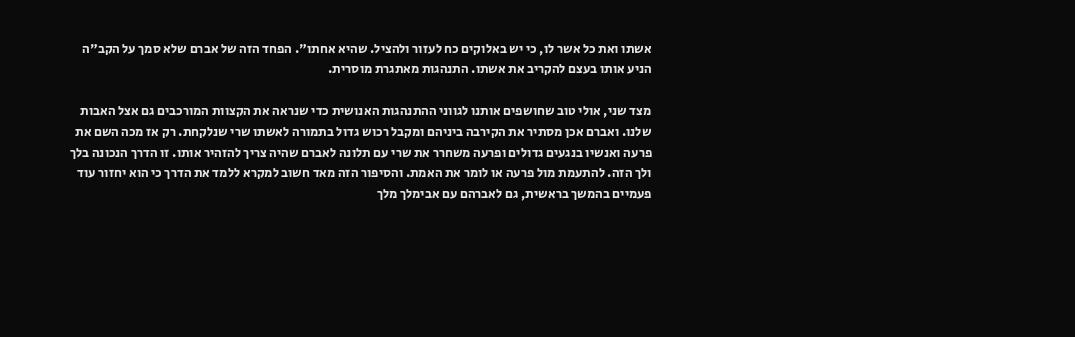אשתו ואת כל אשר לו, כי יש באלוקים כח לעזור ולהציל. שהיא אחתו". הפחד הזה של אברם שלא סמך על הקב"ה הניע אותו בעצם להקריב את אשתו. התנהגות מאתגרת מוסרית.

מצד שני, אולי טוב שחושפים אותנו לגווני ההתנהגות האנושית כדי שנראה את הקצוות המורכבים גם אצל האבות שלנו. ואברם אכן מסתיר את הקירבה ביניהם ומקבל רכוש גדול בתמורה לאשתו שרי שנלקחת. רק אז מכה השם את פרעה ואנשיו בנגעים גדולים ופרעה משחרר את שרי עם תלונה לאברם שהיה צריך להזהיר אותו. זו הדרך הנכונה בלך ולך הזה. להתעמת מול פרעה או לומר את האמת. והסיפור הזה מאד חשוב למקרא ללמד את הדרך כי הוא יחזור עוד פעמיים בהמשך בראשית, גם לאברהם עם אבימלך מלך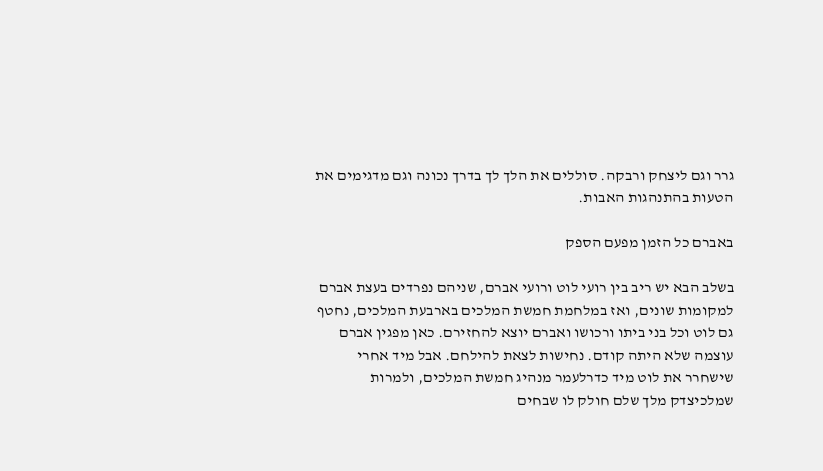גרר וגם ליצחק ורבקה. סוללים את הלך לך בדרך נכונה וגם מדגימים את הטעות בהתנהגות האבות.

באברם כל הזמן מפעם הספק

בשלב הבא יש ריב בין רועי לוט ורועי אברם, שניהם נפרדים בעצת אברם למקומות שונים, ואז במלחמת חמשת המלכים בארבעת המלכים, נחטף גם לוט וכל בני ביתו ורכושו ואברם יוצא להחזירם. כאן מפגין אברם עוצמה שלא היתה קודם. נחישות לצאת להילחם. אבל מיד אחרי שישחרר את לוט מיד כדרלעמר מנהיג חמשת המלכים, ולמרות שמלכיצדק מלך שלם חולק לו שבחים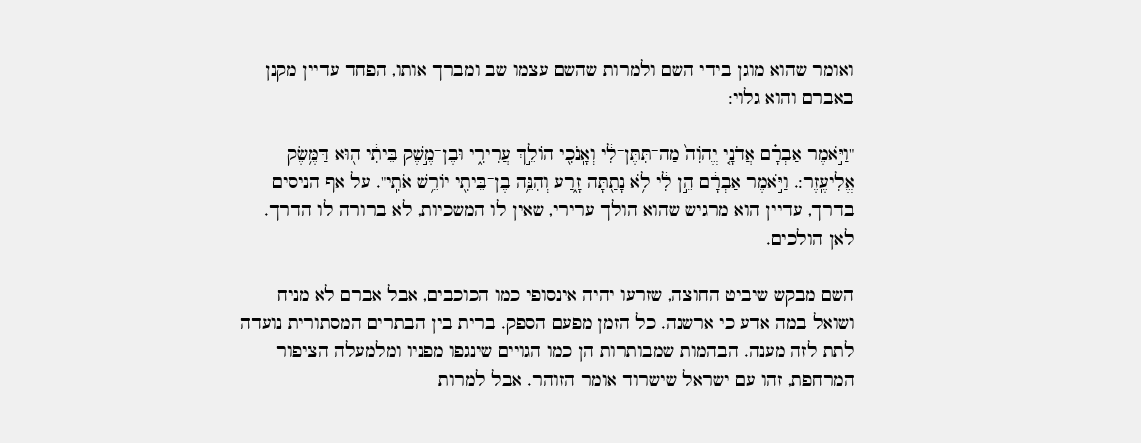ואומר שהוא מוגן בידי השם ולמרות שהשם עצמו שב ומברך אותו, הפחד עדיין מקנן באברם והוא גלוי:

"וַיֹּ֣אמֶר אַבְרָ֗ם אֲדֹנָ֤י יֱהֹוִה֙ מַה־תִּתֶּן־לִ֔י וְאָֽנֹכִ֖י הוֹלֵ֣ךְ עֲרִירִ֑י וּבֶן־מֶ֣שֶׁק בֵּיתִ֔י ה֖וּא דַּמֶּ֥שֶׂק אֱלִיעֶֽזֶר:. וַיֹּ֣אמֶר אַבְרָ֔ם הֵ֣ן לִ֔י לֹ֥א נָתַ֖תָּה זָ֑רַע וְהִנֵּ֥ה בֶן־בֵּיתִ֖י יוֹרֵ֥שׁ אֹתִֽי". על אף הניסים בדרך, עדיין הוא מרגיש שהוא הולך ערירי, שאין לו המשכיות, לא ברורה לו הדרך. לאן הולכים.

השם מבקש שיביט החוצה, שזרעו יהיה אינסופי כמו הכוכבים, אבל אברם לא מניח ושואל במה אדע כי ארשנה. כל הזמן מפעם הספק. ברית בין הבתרים המסתורית נועדה לתת לזה מענה. הבהמות שמבותרות הן כמו הגויים שינגפו מפניו ומלמעלה הציפור המרחפת, זהו עם ישראל שישרוד אומר הזוהר. אבל למרות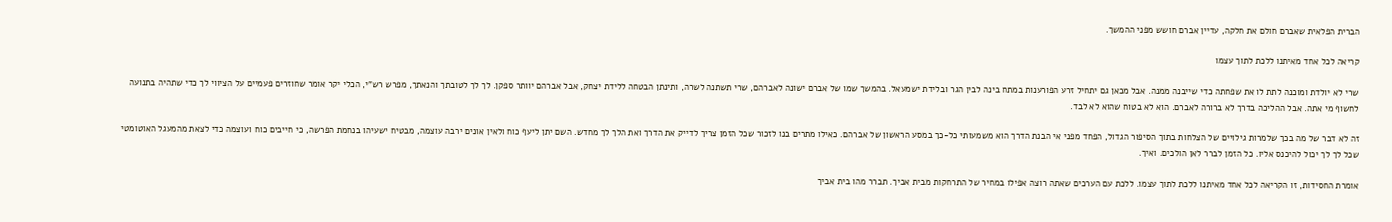הברית הפלאית שאברם חולם את חלקה, עדיין אברם חושש מפני ההמשך.

קריאה לכל אחד מאיתנו ללכת לתוך עצמו

שרי לא יולדת ומוכנה לתת לו את שפחתה כדי שייבנה ממנה. אבל מכאן גם יתחיל זרע הפורענות במתח בינה לבין הגר ובלידת ישמעאל. בהמשך שמו של אברם ישונה לאברהם, שרי תשתנה לשרה, ותינתן הבטחה ללידת יצחק, אבל אברהם יוותר ספקן. לך לך לטובתך והנאתך, מפרש רש"י, הכלי יקר אומר שחוזרים פעמיים על הציווי לך כדי שתהיה בתנועה לחשוף מי אתה. אבל ההליכה בדרך לא ברורה לאברם. הוא לא בטוח שהוא לא לבד.

זה לא דבר של מה בכך שלמרות גילויים של הצלחות בתוך הסיפור הגדול, הפחד מפני אי הבנת הדרך הוא משמעותי כל-כך במסע הראשון של אברהם. כאילו מתרים בנו לזכור שכל הזמן צריך לדייק את הדרך ואת הלך לך מחדש. השם יתן ליעף כוח ולאין אונים ירבה עוצמה, מבטיח ישעיהו בנחמת הפרשה, כי חייבים כוח ועוצמה כדי לצאת מהמעגל האוטומטי שכל לך לך יכול להיכנס אליו. כל הזמן לברר לאן הולכים. ואיך.

אומרת החסידות, זו הקריאה לכל אחד מאיתנו ללכת לתוך עצמו. ללכת עם הערכים שאתה רוצה אפילו במחיר של התרחקות מבית אביך. תברר מהו בית אביך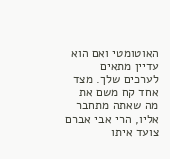האוטומטי ואם הוא עדיין מתאים לערכים שלך. מצד אחד קח משם את מה שאתה מתחבר אליו, הרי אבי אברם צועד איתו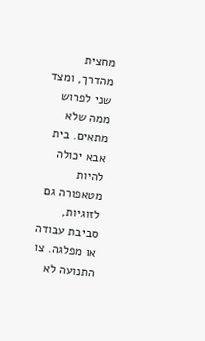מחצית מהדרך, ומצד שני לפרוש ממה שלא מתאים. בית אבא יכולה להיות מטאפורה גם לזוגיות, סביבת עבודה או מפלגה. צו התנועה לא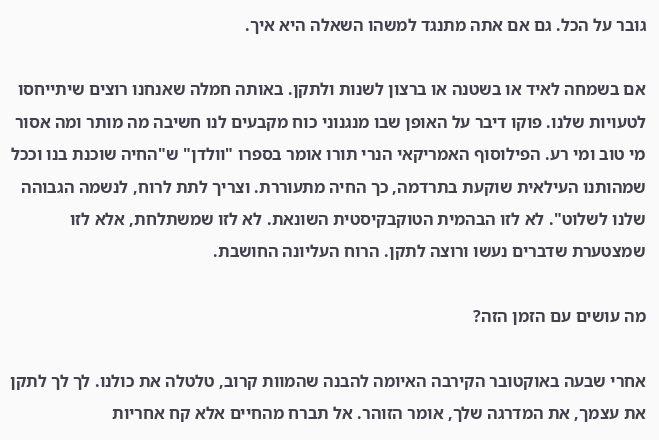גובר על הכל. גם אם אתה מתנגד למשהו השאלה היא איך.

אם בשמחה לאיד או בשטנה או ברצון לשנות ולתקן. באותה חמלה שאנחנו רוצים שיתייחסו לטעויות שלנו. פוקו דיבר על האופן שבו מנגנוני כוח מקבעים לנו חשיבה מה מותר ומה אסור מי טוב ומי רע. הפילוסוף האמריקאי הנרי תורו אומר בספרו "וולדן" ש"החיה שוכנת בנו וככל שמהותנו העילאית שוקעת בתרדמה, כך החיה מתעוררת. וצריך לתת לרוח, לנשמה הגבוהה שלנו לשלוט". לא לזו הבהמית הטוקבקיסטית השונאת. לא לזו שמשתלחת, אלא לזו שמצטערת שדברים נעשו ורוצה לתקן. הרוח העליונה החושבת.

מה עושים עם הזמן הזה?

אחרי שבעה באוקטובר הקירבה האיומה להבנה שהמוות קרוב, טלטלה את כולנו. לך לך לתקן את עצמך, את המדרגה שלך, אומר הזוהר. אל תברח מהחיים אלא קח אחריות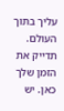עליך בתוך העולם. תדייק את הזמן שלך כאן. יש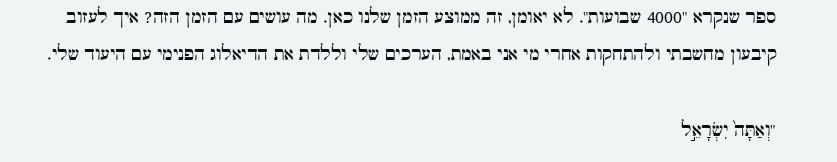ספר שנקרא "4000 שבועות". לא יאומן, זה ממוצע הזמן שלנו כאן. מה עושים עם הזמן הזה? איך לעזוב קיבעון מחשבתי ולהתחקות אחרי מי אני באמת, הערכים שלי וללדת את הדיאלוג הפנימי עם היעוד שלי.

"וְאַתָּה֙ יִשְׂרָאֵ֣ל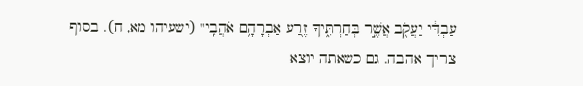עַבְדִּ֔י יַעֲקֹ֖ב אֲשֶׁ֣ר בְּחַרְתִּ֑יךָ זֶ֖רַע אַבְרָהָ֥ם אֹהֲבִֽי" (ישעיהו מא, ח). בסוף צריך אהבה. גם כשאתה יוצא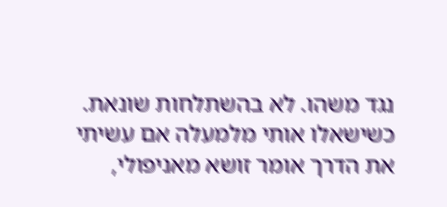נגד משהו. לא בהשתלחות שונאת. כשישאלו אותי מלמעלה אם עשיתי את הדרך אומר זושא מאניפולי,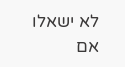לא ישאלו אם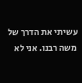עשיתי את הדרך של משה רבנו. אני לא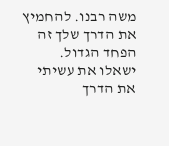משה רבנו. להחמיץ את הדרך שלך זה הפחד הגדול. ישאלו את עשיתי את הדרך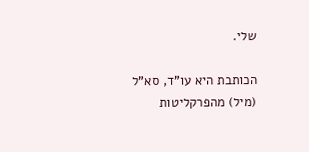שלי.

הכותבת היא עו"ד, סא"ל (מיל) מהפרקליטות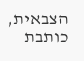הצבאית, כותבת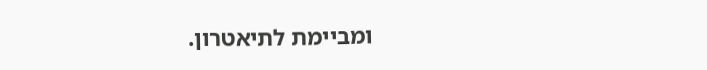ומביימת לתיאטרון.